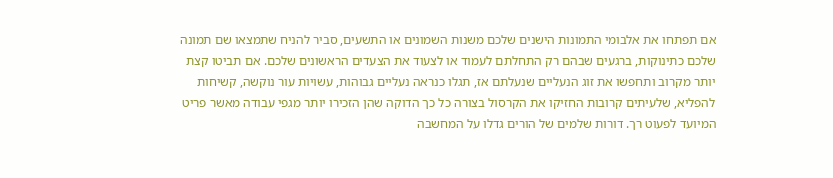אם תפתחו את אלבומי התמונות הישנים שלכם משנות השמונים או התשעים, סביר להניח שתמצאו שם תמונה שלכם כתינוקות, ברגעים שבהם רק התחלתם לעמוד או לצעוד את הצעדים הראשונים שלכם. אם תביטו קצת יותר מקרוב ותחפשו את זוג הנעליים שנעלתם אז, תגלו כנראה נעליים גבוהות, עשויות עור נוקשה, קשיחות להפליא, שלעיתים קרובות החזיקו את הקרסול בצורה כל כך הדוקה שהן הזכירו יותר מגפי עבודה מאשר פריט המיועד לפעוט רך. דורות שלמים של הורים גדלו על המחשבה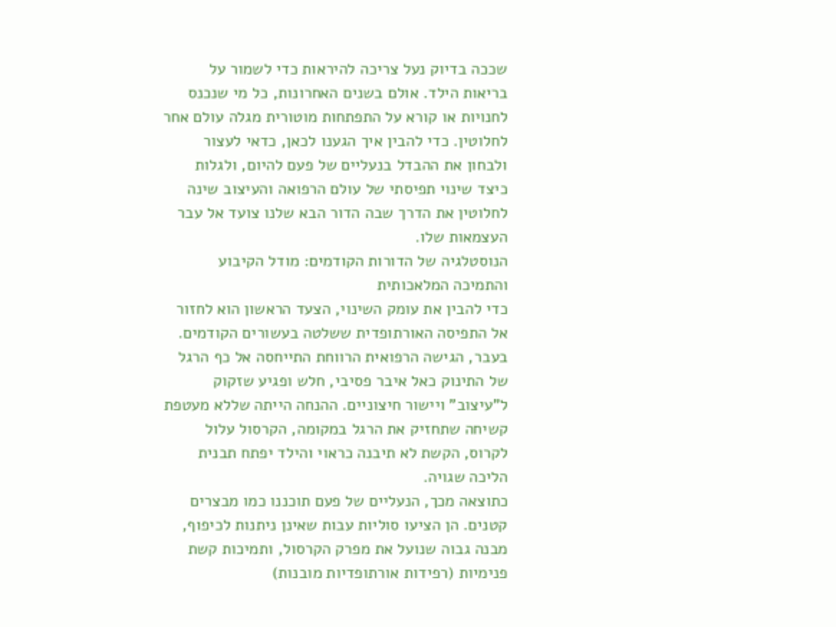שככה בדיוק נעל צריכה להיראות כדי לשמור על בריאות הילד. אולם בשנים האחרונות, כל מי שנכנס לחנויות או קורא על התפתחות מוטורית מגלה עולם אחר לחלוטין. כדי להבין איך הגענו לכאן, כדאי לעצור ולבחון את ההבדל בנעליים של פעם להיום, ולגלות כיצד שינוי תפיסתי של עולם הרפואה והעיצוב שינה לחלוטין את הדרך שבה הדור הבא שלנו צועד אל עבר העצמאות שלו.
הנוסטלגיה של הדורות הקודמים: מודל הקיבוע והתמיכה המלאכותית
כדי להבין את עומק השינוי, הצעד הראשון הוא לחזור אל התפיסה האורתופדית ששלטה בעשורים הקודמים. בעבר, הגישה הרפואית הרווחת התייחסה אל כף הרגל של התינוק כאל איבר פסיבי, חלש ופגיע שזקוק ל"עיצוב" ויישור חיצוניים. ההנחה הייתה שללא מעטפת קשיחה שתחזיק את הרגל במקומה, הקרסול עלול לקרוס, הקשת לא תיבנה כראוי והילד יפתח תבנית הליכה שגויה.
כתוצאה מכך, הנעליים של פעם תוכננו כמו מבצרים קטנים. הן הציעו סוליות עבות שאינן ניתנות לכיפוף, מבנה גבוה שנועל את מפרק הקרסול, ותמיכות קשת פנימיות (רפידות אורתופדיות מובנות)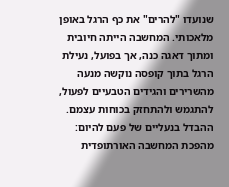שנועדו "להרים" את כף הרגל באופן מלאכותי. המחשבה הייתה חיובית ומתוך דאגה כנה, אך בפועל, נעילת הרגל בתוך קופסה נוקשה מנעה מהשרירים והגידים הטבעיים לפעול, להתגמש ולהתחזק בכוחות עצמם.
ההבדל בנעליים של פעם להיום: מהפכת המחשבה האורתופדית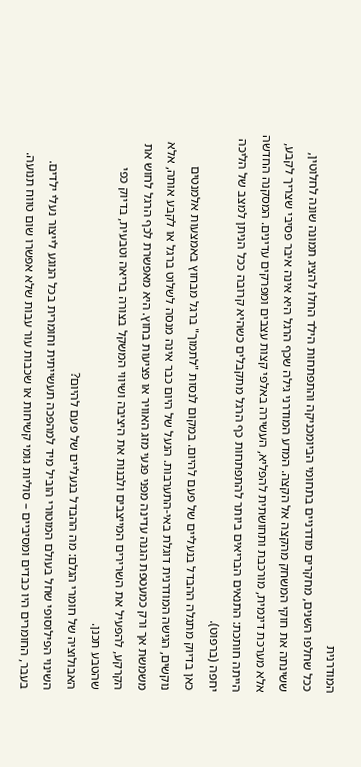המודרנית
ככל שחלפו השנים, מחקרים מודרניים בתחומי הביומכניקה והתפתחות הילד החלו להציג תמונה שונה לחלוטין, ששינתה את חוקי המשחק מהקצה אל הקצה. המדע המודרני גילה שכף הרגל היא אינה איבר פסיבי שצריך לקבע, אלא מערכת דינמית, מורכבת ותחושתית להפליא, העשירה באלפי קצות עצבים ומפרקים עדינים. המסקנה החדשה הייתה חותכת: התנאים הבריאים ביותר להתפתחות כף הרגל מתקבלים כשהיא קרובה ככל הניתן למצב של הליכה יחפה (ברפוט).
כאן בדיוק מתגלה ההבדל בנעליים של פעם להיום. במקום לנסות "לתמוך" ברגל מבחוץ באמצעות אלמנטים נוקשים, הגישה המודרנית דוגלת באי-התערבות. הנעל של היום כבר אינה מנסה לשלוט ברגל או לקבע אותה, אלא משמשת אך ורק כמעטפת הגנה עדינה מפני פגעי מזג האוויר או פציעות בחוץ. היא מאפשרת לכף הרגל לחוש את הקרקע, להפעיל את השרירים המייצבים ולבנות את היציבה ושיווי המשקל בצורה בריאה וטבעית, בדיוק כפי שהטבע תכנן.
האבולוציה של חומרי הגלם: מה ההבדל בנעליים של פעם להיום?
השינוי הפילוסופי שחל בעולם המוטורי הוביל מיד למהפכה תעשייתית וחומרית בכל הנוגע לייצור נעלי ילדים. בעבר, החומרים היו כבדים ומסיביים – סוליות גומי קשיחות או שכבות עור עבות שלא אפשרו שום טווח תנועה.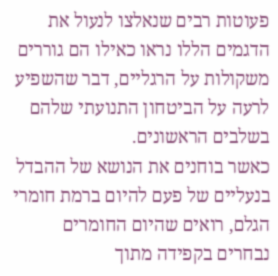פעוטות רבים שנאלצו לנעול את הדגמים הללו נראו כאילו הם גוררים משקולות על הרגליים, דבר שהשפיע לרעה על הביטחון התנועתי שלהם בשלבים הראשונים.
כאשר בוחנים את הנושא של ההבדל בנעליים של פעם להיום ברמת חומרי הגלם, רואים שהיום החומרים נבחרים בקפידה מתוך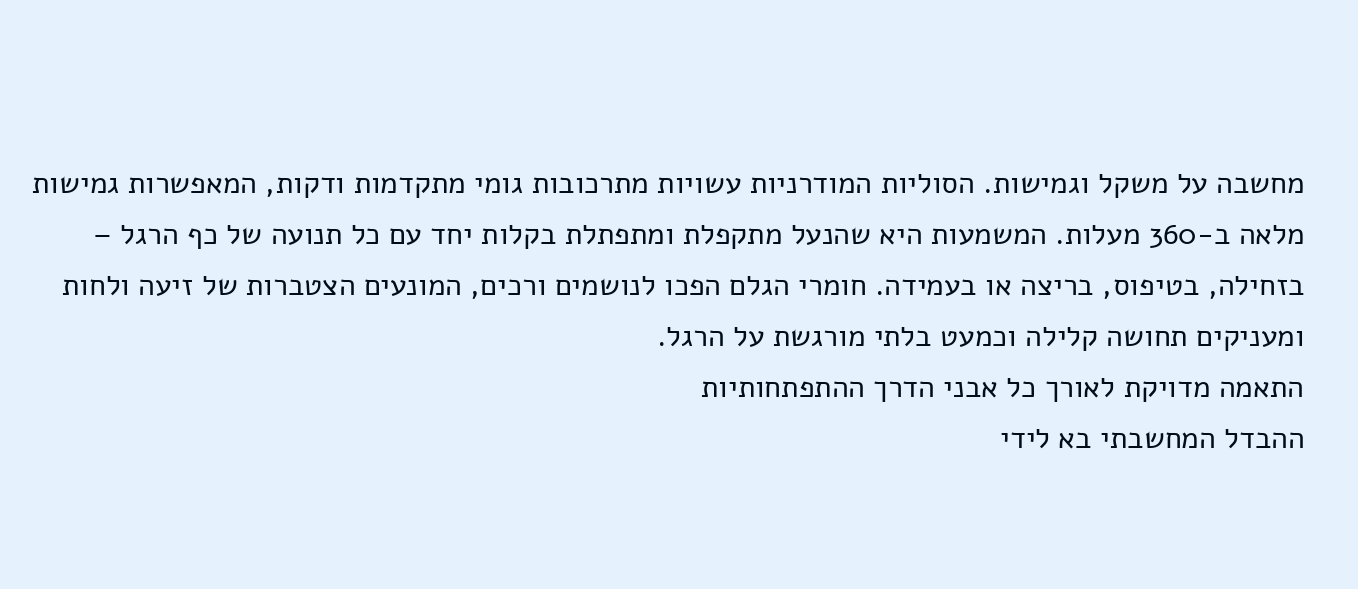מחשבה על משקל וגמישות. הסוליות המודרניות עשויות מתרכובות גומי מתקדמות ודקות, המאפשרות גמישות מלאה ב-360 מעלות. המשמעות היא שהנעל מתקפלת ומתפתלת בקלות יחד עם כל תנועה של כף הרגל – בזחילה, בטיפוס, בריצה או בעמידה. חומרי הגלם הפכו לנושמים ורכים, המונעים הצטברות של זיעה ולחות ומעניקים תחושה קלילה וכמעט בלתי מורגשת על הרגל.
התאמה מדויקת לאורך כל אבני הדרך ההתפתחותיות
ההבדל המחשבתי בא לידי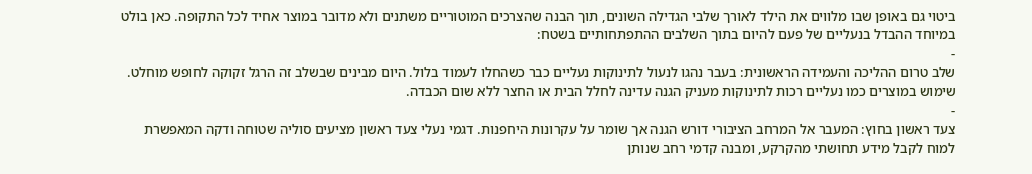ביטוי גם באופן שבו מלווים את הילד לאורך שלבי הגדילה השונים, תוך הבנה שהצרכים המוטוריים משתנים ולא מדובר במוצר אחיד לכל התקופה. כאן בולט במיוחד ההבדל בנעליים של פעם להיום בתוך השלבים ההתפתחותיים בשטח:
-
שלב טרום ההליכה והעמידה הראשונית: בעבר נהגו לנעול לתינוקות נעליים כבר כשהחלו לעמוד בלול. היום מבינים שבשלב זה הרגל זקוקה לחופש מוחלט. שימוש במוצרים כמו נעליים רכות לתינוקות מעניק הגנה עדינה לחלל הבית או החצר ללא שום הכבדה.
-
צעד ראשון בחוץ: המעבר אל המרחב הציבורי דורש הגנה אך שומר על עקרונות היחפנות. דגמי נעלי צעד ראשון מציעים סוליה שטוחה ודקה המאפשרת למוח לקבל מידע תחושתי מהקרקע, ומבנה קדמי רחב שנותן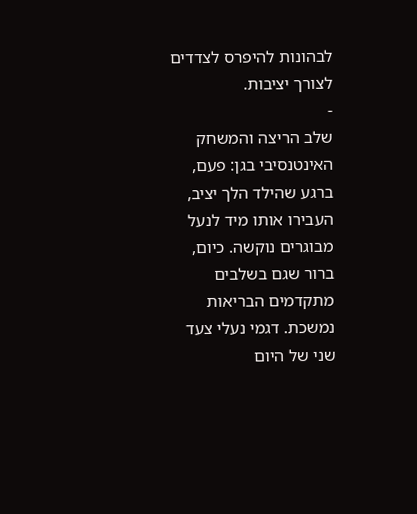לבהונות להיפרס לצדדים לצורך יציבות.
-
שלב הריצה והמשחק האינטנסיבי בגן: פעם, ברגע שהילד הלך יציב, העבירו אותו מיד לנעל מבוגרים נוקשה. כיום, ברור שגם בשלבים מתקדמים הבריאות נמשכת. דגמי נעלי צעד שני של היום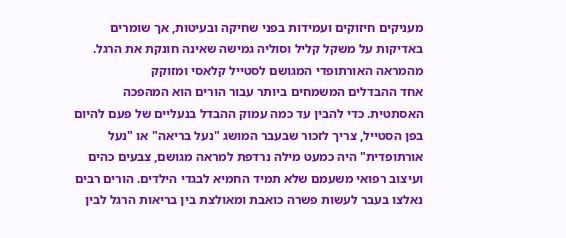מעניקים חיזוקים ועמידות בפני שחיקה ובעיטות, אך שומרים באדיקות על משקל קליל וסוליה גמישה שאינה חונקת את הרגל.
מהמראה האורתופדי המגושם לסטייל קלאסי ומזוקק
אחד ההבדלים המשמחים ביותר עבור הורים הוא המהפכה האסתטית. כדי להבין עד כמה עמוק ההבדל בנעליים של פעם להיום בפן הסטייל, צריך לזכור שבעבר המושג "נעל בריאה" או "נעל אורתופדית" היה כמעט מילה נרדפת למראה מגושם, צבעים כהים ועיצוב רפואי משעמם שלא תמיד החמיא לבגדי הילדים. הורים רבים נאלצו בעבר לעשות פשרה כואבת ומאולצת בין בריאות הרגל לבין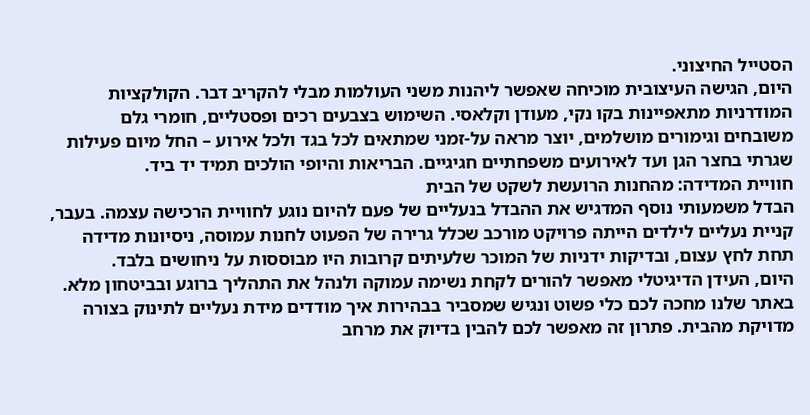הסטייל החיצוני.
היום, הגישה העיצובית מוכיחה שאפשר ליהנות משני העולמות מבלי להקריב דבר. הקולקציות המודרניות מתאפיינות בקו נקי, מעודן וקלאסי. השימוש בצבעים רכים ופסטליים, חומרי גלם משובחים וגימורים מושלמים, יוצר מראה על-זמני שמתאים לכל בגד ולכל אירוע – החל מיום פעילות שגרתי בחצר הגן ועד לאירועים משפחתיים חגיגיים. הבריאות והיופי הולכים תמיד יד ביד.
חוויית המדידה: מהחנות הרועשת לשקט של הבית
הבדל משמעותי נוסף המדגיש את ההבדל בנעליים של פעם להיום נוגע לחוויית הרכישה עצמה. בעבר, קניית נעליים לילדים הייתה פרויקט מורכב שכלל גרירה של הפעוט לחנות עמוסה, ניסיונות מדידה תחת לחץ עצום, ובדיקות ידניות של המוכר שלעיתים קרובות היו מבוססות על ניחושים בלבד.
היום, העידן הדיגיטלי מאפשר להורים לקחת נשימה עמוקה ולנהל את התהליך ברוגע ובביטחון מלא. באתר שלנו מחכה לכם כלי פשוט ונגיש שמסביר בבהירות איך מודדים מידת נעליים לתינוק בצורה מדויקת מהבית. פתרון זה מאפשר לכם להבין בדיוק את מרחב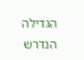הגדילה הנדרש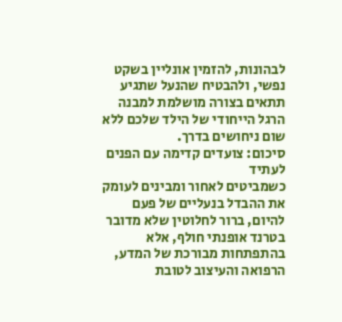לבהונות, להזמין אונליין בשקט נפשי, ולהבטיח שהנעל שתגיע תתאים בצורה מושלמת למבנה הרגל הייחודי של הילד שלכם ללא שום ניחושים בדרך.
סיכום: צועדים קדימה עם הפנים לעתיד
כשמביטים לאחור ומבינים לעומק את ההבדל בנעליים של פעם להיום, ברור לחלוטין שלא מדובר בטרנד אופנתי חולף, אלא בהתפתחות מבורכת של המדע, הרפואה והעיצוב לטובת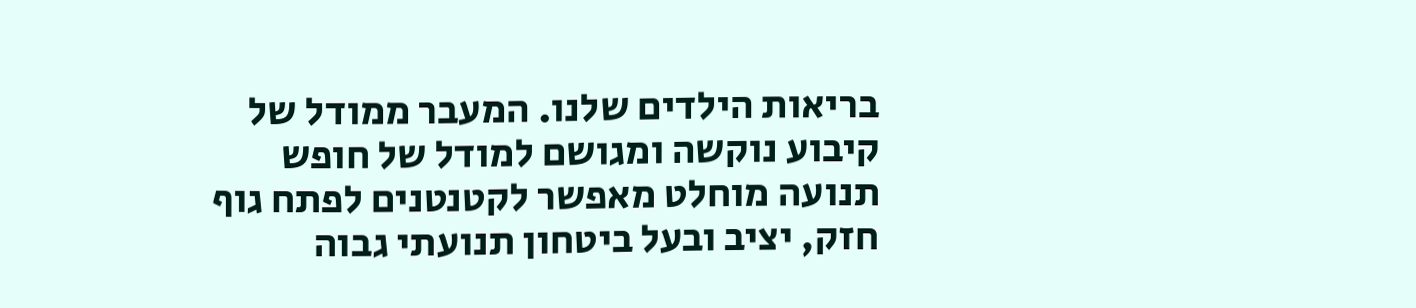בריאות הילדים שלנו. המעבר ממודל של קיבוע נוקשה ומגושם למודל של חופש תנועה מוחלט מאפשר לקטנטנים לפתח גוף חזק, יציב ובעל ביטחון תנועתי גבוה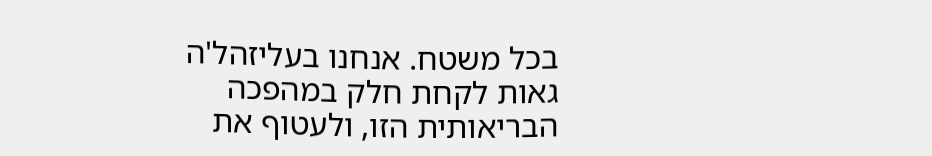בכל משטח. אנחנו בעליזהל'ה גאות לקחת חלק במהפכה הבריאותית הזו, ולעטוף את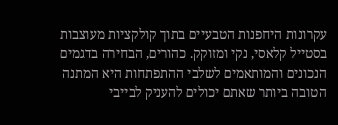עקרונות היחפנות הטבעיים בתוך קולקציות מעוצבות בסטייל קלאסי, נקי ומזוקק. כהורים, הבחירה בדגמים הנכונים והמותאמים לשלבי ההתפתחות היא המתנה הטובה ביותר שאתם יכולים להעניק לבייבי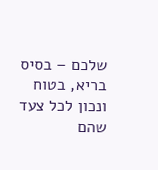שלכם – בסיס בריא, בטוח ונכון לכל צעד שהם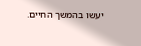יעשו בהמשך החיים.